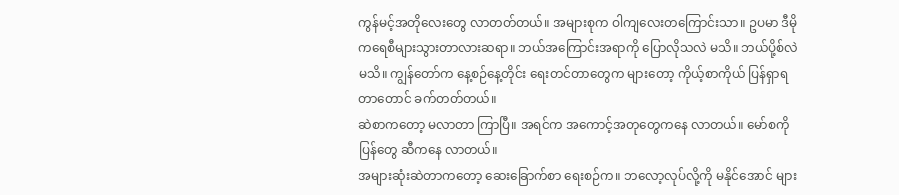ကွန်မင့်အတိုလေးတွေ လာတတ်တယ်။ အများစုက ဝါကျလေးတကြောင်းသာ။ ဥပမာ ဒီမိုကရေစီများသွားတာလားဆရာ။ ဘယ်အကြောင်းအရာကို ပြောလိုသလဲ မသိ။ ဘယ်ပို့စ်လဲ မသိ။ ကျွန်တော်က နေ့စဉ်နေ့တိုင်း ရေးတင်တာတွေက များတော့ ကိုယ့်စာကိုယ် ပြန်ရှာရတာတောင် ခက်တတ်တယ်။
ဆဲစာကတော့ မလာတာ ကြာပြီ။ အရင်က အကောင့်အတုတွေကနေ လာတယ်။ မော်စကိုပြန်တွေ ဆီကနေ လာတယ်။
အများဆုံးဆဲတာကတော့ ဆေးခြောက်စာ ရေးစဉ်က။ ဘလော့လုပ်လို့ကို မနိုင်အောင် များ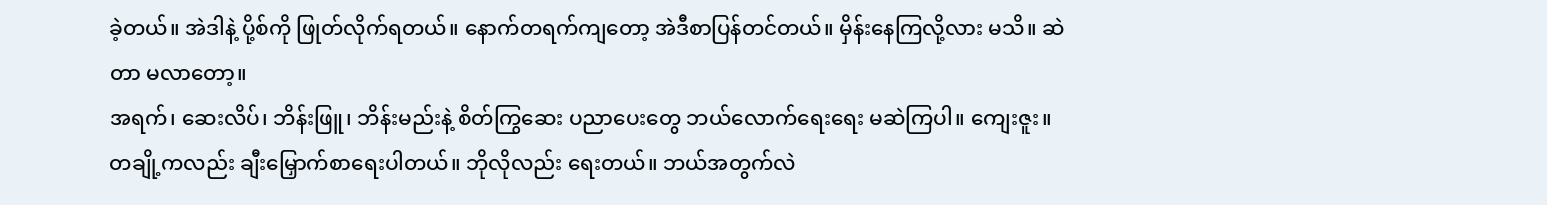ခဲ့တယ်။ အဲဒါနဲ့ ပို့စ်ကို ဖြုတ်လိုက်ရတယ်။ နောက်တရက်ကျတော့ အဲဒီစာပြန်တင်တယ်။ မှိန်းနေကြလို့လား မသိ။ ဆဲတာ မလာတော့။
အရက်၊ ဆေးလိပ်၊ ဘိန်းဖြူ၊ ဘိန်းမည်းနဲ့ စိတ်ကြွဆေး ပညာပေးတွေ ဘယ်လောက်ရေးရေး မဆဲကြပါ။ ကျေးဇူး။
တချို့ကလည်း ချီးမြှောက်စာရေးပါတယ်။ ဘိုလိုလည်း ရေးတယ်။ ဘယ်အတွက်လဲ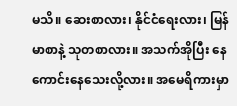မသိ။ ဆေးစာလား၊ နိုင်ငံရေးလား၊ မြန်မာစာနဲ့ သုတစာလား။ အသက်အိုပြီး နေကောင်းနေသေးလို့လား။ အမေရိကားမှာ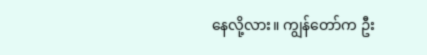နေလို့လား။ ကျွန်တော်က ဦး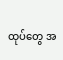ထုပ်တွေ အ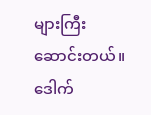များကြီး ဆောင်းတယ်။
ဒေါက်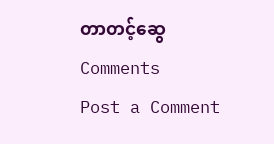တာတင့်ဆွေ
Comments
Post a Comment